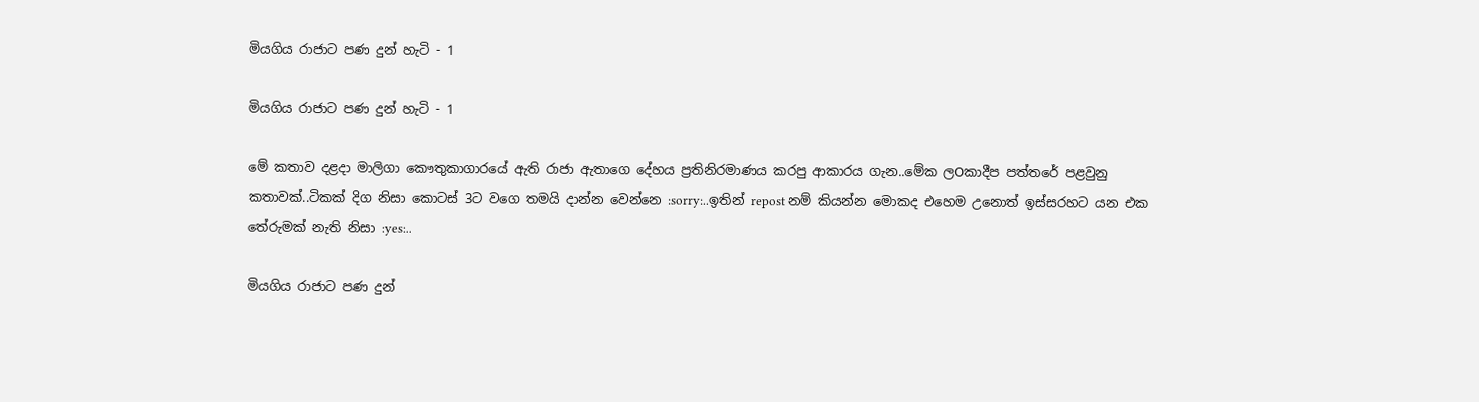මියගිය රාජාට පණ දුන් හැටි - 1

මියගිය රාජාට පණ දුන් හැටි - 1

මේ කතාව දළදා මාලිගා කෞතුකාගාරයේ ඇති රාජා ඇතාගෙ දේහය ප්‍රතිනිරමාණය කරපු ආකාරය ගැන..මේක ලOකාදීප පත්තරේ පළවුනු කතාවක්..ටිකක් දිග නිසා කොටස් 3ට වගෙ තමයි දාන්න වෙන්නෙ :sorry:..ඉතින් repost නම් කියන්න මොකද එහෙම උනොත් ඉස්සරහට යන එක තේරුමක් නැති නිසා :yes:..

මියගිය රාජාට පණ දුන්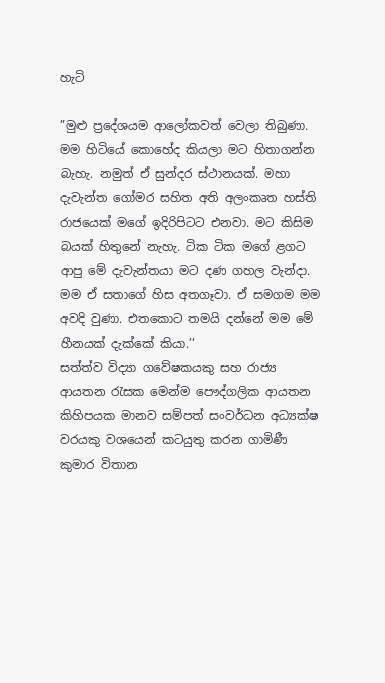හැටි

”මුළු ප්‍රදේශයම ආලෝකවත් වෙලා තිබුණා. මම හිටියේ කොහේද කියලා මට හිතාගන්න බැහැ. නමුත් ඒ සුන්දර ස්ථානයක්. මහා දැවැන්ත ගෝමර සහිත අති අලංකෘත හස්ති රාජයෙක් මගේ ඉදිරිපිටට එනවා. මට කිසිම බයක් හිතුනේ නැහැ. ටික ටික මගේ ළගට ආපු මේ දැවැන්තයා මට දණ ගහල වැන්දා. මම ඒ සතාගේ හිස අතගෑවා. ඒ සමගම මම අවදි වුණා. එතකොට තමයි දන්නේ මම මේ හීනයක් දැක්කේ කියා.’’
සත්ත්ව විද්‍යා ගවේෂකයකු සහ රාජ්‍ය ආයතන රැසක මෙන්ම පෞද්ගලික ආයතන කිහිපයක මානව සම්පත් සංවර්ධන අධ්‍යක්ෂ වරයකු වශයෙන් කටයුතු කරන ගාමිණී කුමාර විතාන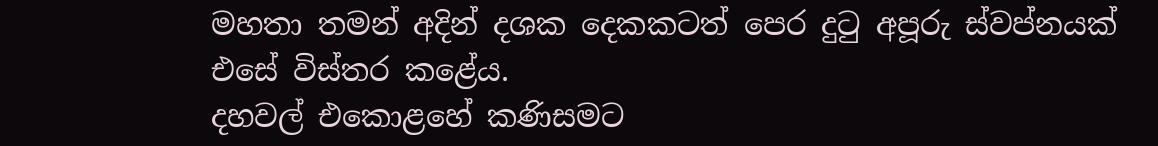මහතා තමන් අදින් දශක දෙකකටත් පෙර දුටු අපූරු ස්වප්නයක් එසේ විස්තර කළේය.
දහවල් එකොළහේ කණිසමට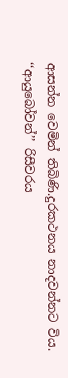ආසන්න වෙමින් තිබිණි.දුරකථනය නාදවන්නට විය.
‘‘ආයුබෝවන්’’ රිසීවරය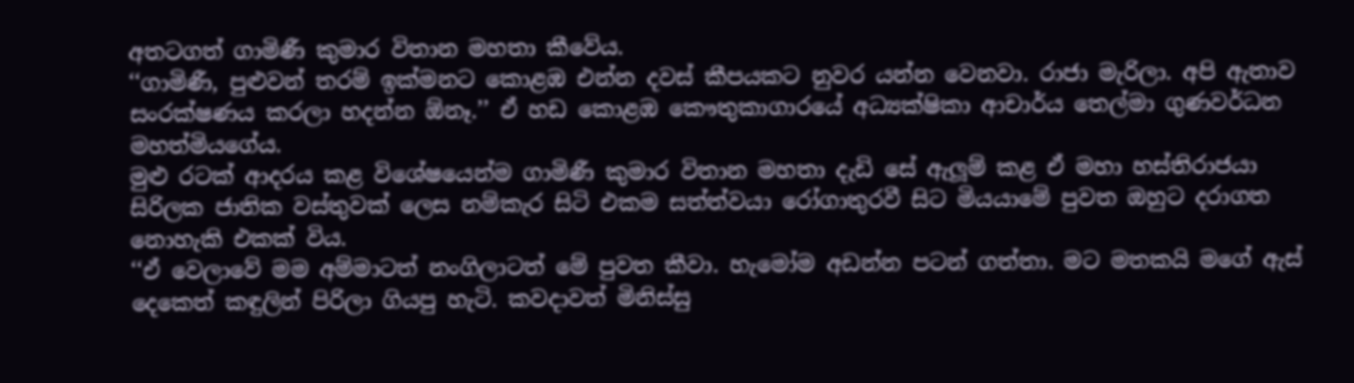අතටගත් ගාමිණී කුමාර විතාන මහතා කීවේය.
‘‘ගාමිණී, පුළුවන් තරම් ඉක්මනට කොළඹ එන්න දවස් කීපයකට නුවර යන්න වෙනවා. රාජා මැරිලා. අපි ඇතාව සංරක්ෂණය කරලා හදන්න ඕනෑ.’’ ඒ හඩ කොළඹ කෞතුකාගාරයේ අධ්‍යක්ෂිකා ආචාර්ය තෙල්මා ගුණවර්ධන මහත්මියගේය.
මුළු රටක් ආදරය කළ විශේෂයෙන්ම ගාමිණී කුමාර විතාන මහතා දැඩි සේ ඇලූම් කළ ඒ මහා හස්තිරාජයා සිරිලක ජාතික වස්තුවක් ලෙස නම්කැර සිටි එකම සත්ත්වයා රෝගාතුරවී සිට මියයාමේ පුවත ඔහුට දරාගත නොහැකි එකක් විය.
‘‘ඒ වෙලාවේ මම අම්මාටත් නංගිලාටත් මේ පුවත කීවා. හැමෝම අඩන්න පටන් ගත්තා. මට මතකයි මගේ ඇස් දෙකෙත් කඳුලින් පිරිලා ගියපු හැටි. කවදාවත් මිනිස්සු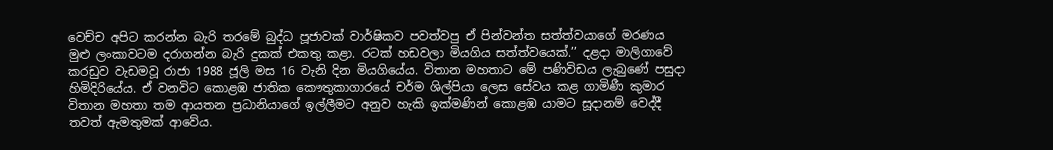වෙච්ච අපිට කරන්න බැරි තරමේ බුද්ධ පූජාවක් වාර්ෂිකව පවත්වපු ඒ පින්වන්ත සත්ත්වයාගේ මරණය මුළු ලංකාවටම දරාගන්න බැරි දුකක් එකතු කළා. රටක් හඩවලා මියගිය සත්ත්වයෙක්.’’ දළදා මාලිගාවේ කරඩුව වැඩමවූ රාජා 1988 ජූලි මස 16 වැනි දින මියගියේය. විතාන මහතාට මේ පණිවිඩය ලැබුණේ පසුදා හිමිදිරියේය. ඒ වනවිට කොළඹ ජාතික කෞතුකාගාරයේ චර්ම ශිල්පියා ලෙස සේවය කළ ගාමිණී කුමාර විතාන මහතා තම ආයතන ප්‍රධානියාගේ ඉල්ලීමට අනුව හැකි ඉක්මණින් කොළඹ යාමට සූදානම් වෙද්දී තවත් ඇමතුමක් ආවේය.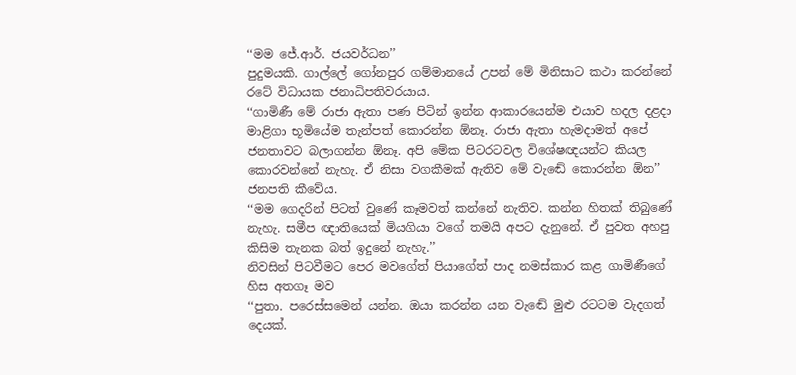‘‘මම ජේ.ආර්. ජයවර්ධන’’
පුදුමයකි. ගාල්ලේ ගෝනපුර ගම්මානයේ උපන් මේ මිනිසාට කථා කරන්නේ රටේ විධායක ජනාධිපතිවරයාය.
‘‘ගාමිණී මේ රාජා ඇතා පණ පිටින් ඉන්න ආකාරයෙන්ම එයාව හදල දළදා මාළිගා භූමියේම තැන්පත් කොරන්න ඕනෑ. රාජා ඇතා හැමදාමත් අපේ ජනතාවට බලාගන්න ඕනෑ. අපි මේක පිටරටවල විශේෂඥයන්ට කියල කොරවන්නේ නැහැ. ඒ නිසා වගකීමක් ඇතිව මේ වැඬේ කොරන්න ඕන’’ ජනපති කීවේය.
‘‘මම ගෙදරින් පිටත් වුණේ කෑමවත් කන්නේ නැතිව. කන්න හිතක් තිබුණේ නැහැ. සමීප ඥාතියෙක් මියගියා වගේ තමයි අපට දැනුනේ. ඒ පුවත අහපු කිසිම තැනක බත් ඉදුනේ නැහැ.’’
නිවසින් පිටවීමට පෙර මවගේත් පියාගේත් පාද නමස්කාර කළ ගාමිණීගේ හිස අතගෑ මව
‘‘පුතා. පරෙස්සමෙන් යන්න. ඔයා කරන්න යන වැඬේ මුළු රටටම වැදගත් දෙයක්.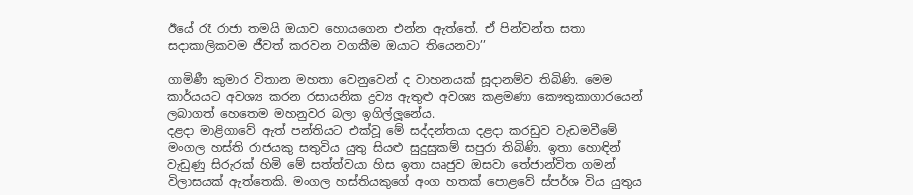ඊයේ රෑ රාජා තමයි ඔයාව හොයගෙන එන්න ඇත්තේ. ඒ පින්වන්ත සතා සදාකාලිකවම ජීවත් කරවන වගකීම ඔයාට තියෙනවා’’

ගාමිණී කුමාර විතාන මහතා වෙනුවෙන් ද වාහනයක් සූදානම්ව තිබිණි. මෙම කාර්යයට අවශ්‍ය කරන රසායනික ද්‍රව්‍ය ඇතුළු අවශ්‍ය කළමණා කෞතුකාගාරයෙන් ලබාගත් හෙතෙම මහනුවර බලා ඉගිල්ලූනේය.
දළදා මාළිගාවේ ඇත් පන්තියට එක්වූ මේ සද්දන්තයා දළදා කරඩුව වැඩමවීමේ මංගල හස්ති රාජයකු සතුවිය යුතු සියළු සුදුසුකම් සපුරා තිබිණි. ඉතා හොඳින් වැඩුණු සිරුරක් හිමි මේ සත්ත්වයා හිස ඉතා ඍජුව ඔසවා තේජාන්විත ගමන් විලාසයක් ඇත්තෙකි. මංගල හස්තියකුගේ අංග හතක් පොළවේ ස්පර්ශ විය යුතුය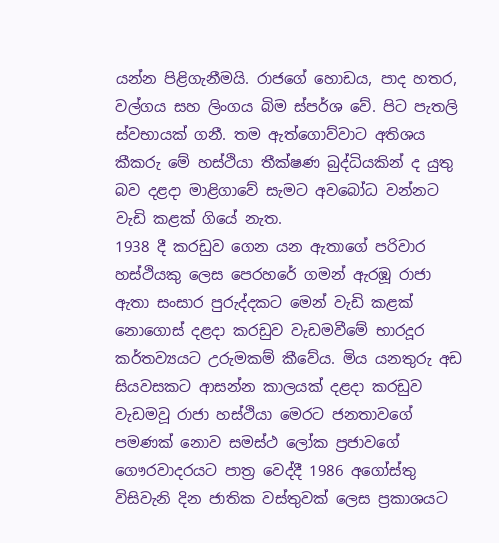යන්න පිළිගැනීමයි. රාජගේ හොඩය, පාද හතර, වල්ගය සහ ලිංගය බිම ස්පර්ශ වේ. පිට පැතලි ස්වභායක් ගනී. තම ඇත්ගොව්වාට අතිශය කීකරු මේ හස්ථියා තීක්ෂණ බුද්ධියකින් ද යුතු බව දළදා මාළිගාවේ සැමට අවබෝධ වන්නට වැඩි කළක් ගියේ නැත.
1938 දී කරඩුව ගෙන යන ඇතාගේ පරිවාර හස්ථියකු ලෙස පෙරහරේ ගමන් ඇරඹූ රාජා ඇතා සංසාර පුරුද්දකට මෙන් වැඩි කළක් නොගොස් දළදා කරඩුව වැඩමවීමේ භාරදූර කර්තව්‍යයට උරුමකම් කීවේය. මිය යනතුරු අඩ සියවසකට ආසන්න කාලයක් දළදා කරඩුව වැඩමවූ රාජා හස්ථියා මෙරට ජනතාවගේ පමණක් නොව සමස්ථ ලෝක ප්‍රජාවගේ ගෞරවාදරයට පාත්‍ර වෙද්දී 1986 අගෝස්තු විසිවැනි දින ජාතික වස්තුවක් ලෙස ප්‍රකාශයට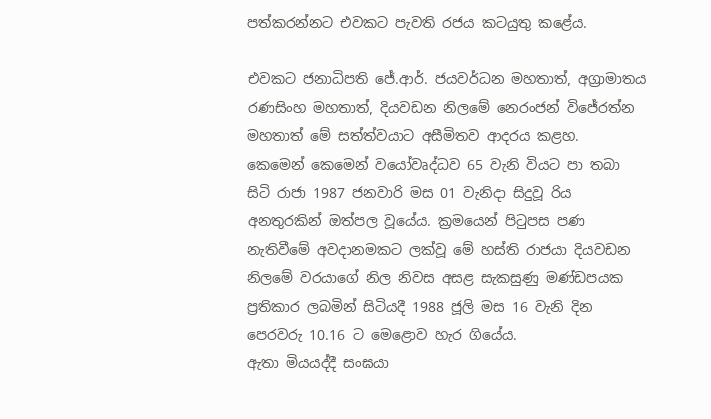පත්කරන්නට එවකට පැවති රජය කටයුතු කළේය.

එවකට ජනාධිපති ජේ.ආර්. ජයවර්ධන මහතාත්, අග්‍රාමාතය රණසිංහ මහතාත්, දියවඩන නිලමේ නෙරංජන් විජේරත්න මහතාත් මේ සත්ත්වයාට අසීමිතව ආදරය කළහ.
කෙමෙන් කෙමෙන් වයෝවෘද්ධව 65 වැනි වියට පා තබා සිටි රාජා 1987 ජනවාරි මස 01 වැනිදා සිදුවූ රිය අනතුරකින් ඔත්පල වූයේය. ක්‍රමයෙන් පිටුපස පණ නැතිවීමේ අවදානමකට ලක්වූ මේ හස්ති රාජයා දියවඩන නිලමේ වරයාගේ නිල නිවස අසළ සැකසුණු මණ්ඩපයක ප්‍රතිකාර ලබමින් සිටියදී 1988 ජූලි මස 16 වැනි දින පෙරවරු 10.16 ට මෙළොව හැර ගියේය.
ඇතා මියයද්දී සංඝයා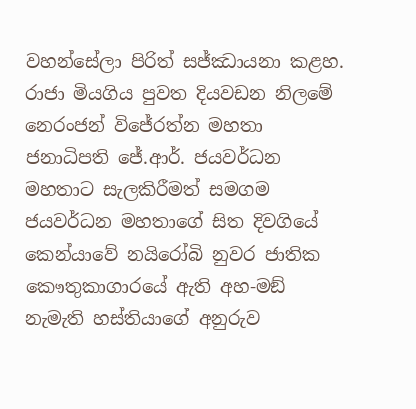වහන්සේලා පිරිත් සජ්ඣායනා කළහ. රාජා මියගිය පුවත දියවඩන නිලමේ නෙරංජන් විජේරත්න මහතා ජනාධිපති ජේ.ආර්. ජයවර්ධන මහතාට සැලකිරීමත් සමගම ජයවර්ධන මහතාගේ සිත දිවගියේ කෙන්යාවේ නයිරෝබි නුවර ජාතික කෞතුකාගාරයේ ඇති අහ-මඞ් නැමැති හස්තියාගේ අනුරුව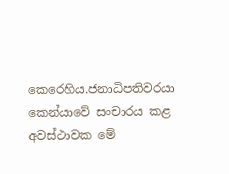කෙරෙහිය.ජනාධිපතිවරයා කෙන්යාවේ සංචාරය කළ අවස්ථාවක මේ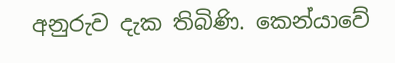අනුරුව දැක තිබිණි. කෙන්යාවේ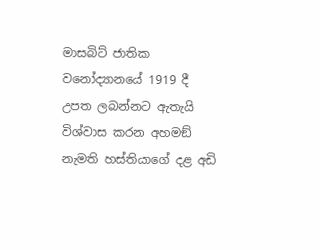මාසබිට් ජාතික වනෝද්‍යානයේ 1919 දී උපත ලබන්නට ඇතැයි විශ්වාස කරන අහමඞ් නැමති හස්තියාගේ දළ අඩි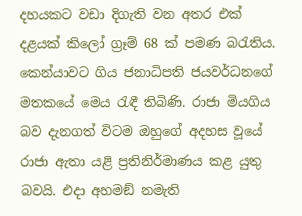දහයකට වඩා දිගැති වන අතර එක් දළයක් කිලෝ ග්‍රෑම් 68 ක් පමණ බරැතිය.
කෙන්යාවට ගිය ජනාධිපති ජයවර්ධනගේ මතකයේ මෙය රැඳී තිබිණි. රාජා මියගිය බව දැනගත් විටම ඔහුගේ අදහස වූයේ රාජා ඇතා යළි ප්‍රතිනිර්මාණය කළ යුතු බවයි. එදා අහමඞ් නමැති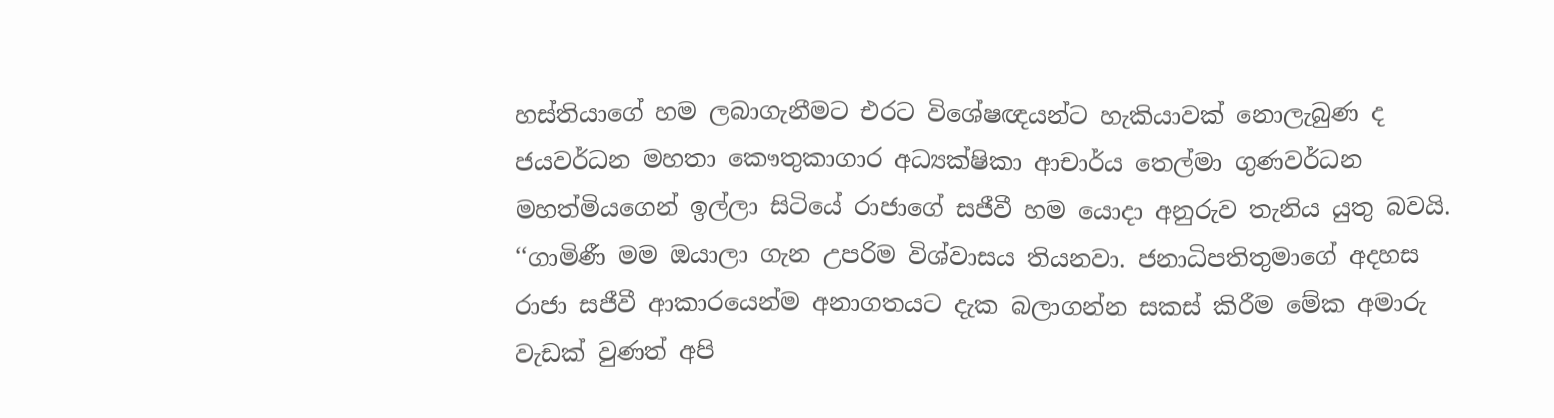හස්තියාගේ හම ලබාගැනීමට එරට විශේෂඥයන්ට හැකියාවක් නොලැබුණ ද ජයවර්ධන මහතා කෞතුකාගාර අධ්‍යක්ෂිකා ආචාර්ය තෙල්මා ගුණවර්ධන මහත්මියගෙන් ඉල්ලා සිටියේ රාජාගේ සජීවී හම යොදා අනුරුව තැනිය යුතු බවයි.
‘‘ගාමිණී මම ඔයාලා ගැන උපරිම විශ්වාසය තියනවා. ජනාධිපතිතුමාගේ අදහස රාජා සජීවී ආකාරයෙන්ම අනාගතයට දැක බලාගන්න සකස් කිරීම මේක අමාරු වැඩක් වුණත් අපි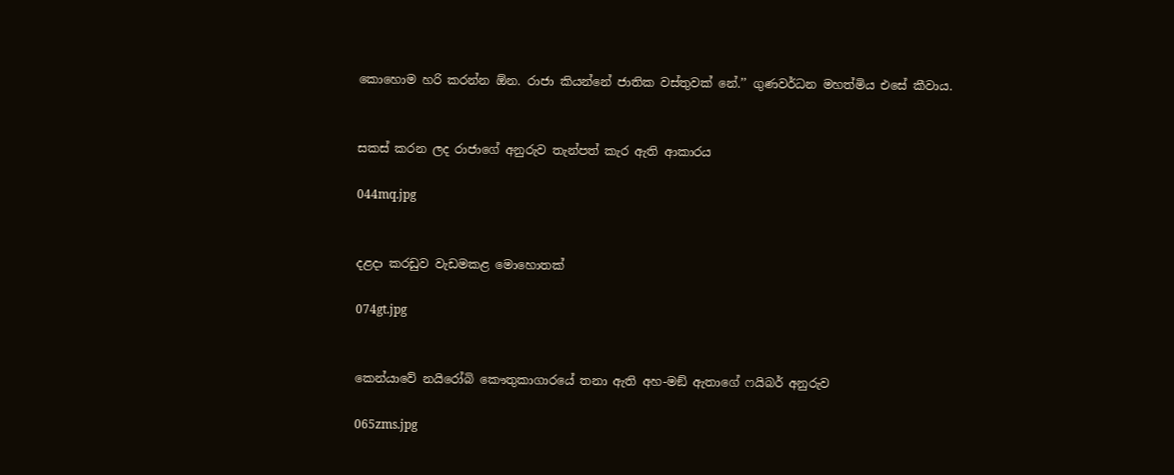කොහොම හරි කරන්න ඕන. රාජා කියන්නේ ජාතික වස්තුවක් නේ.’’ ගුණවර්ධන මහත්මිය එසේ කීවාය.


සකස් කරන ලද රාජාගේ අනුරුව තැන්පත් කැර ඇති ආකාරය

044mq.jpg


දළදා කරඩුව වැඩමකළ මොහොතක්

074gt.jpg


කෙන්යාවේ නයිරෝබි කෞතුකාගාරයේ තනා ඇති අහ-මඞ් ඇතාගේ ෆයිබර් අනුරුව

065zms.jpg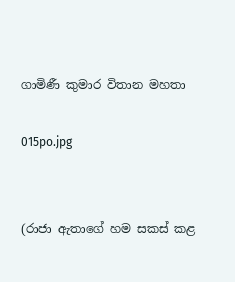ගාමිණී කුමාර විතාන මහතා

015po.jpg


(රාජා ඇතාගේ හම සකස් කළ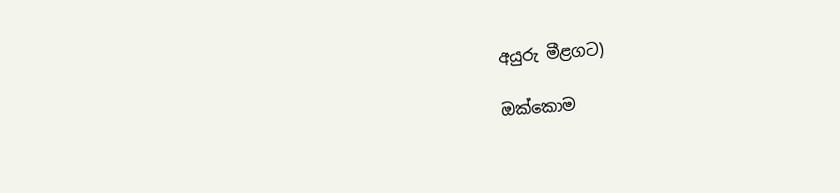අයුරු මීළගට)

ඔක්කොම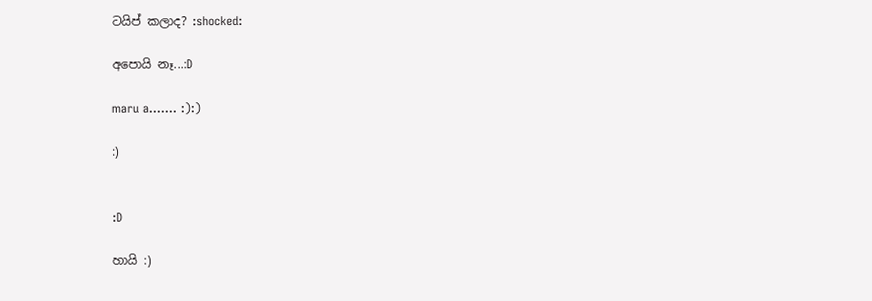ටයිප් කලාද? :shocked:

අපොයි නෑ...:D

maru a....... :):)

:)


:D

හායි :)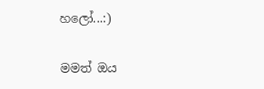හලෝ...:)

මමත් ඔය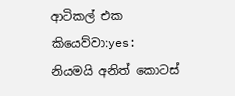ආටිකල් එක කියෙව්වා:yes:
නියමයි අනිත් කොටස්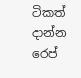ටිකත් දාන්න
රෙප්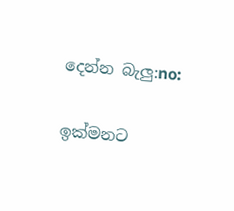දෙන්න බැලු:no:

ඉක්මනට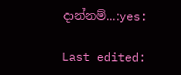දාන්නම්...:yes:

Last edited: